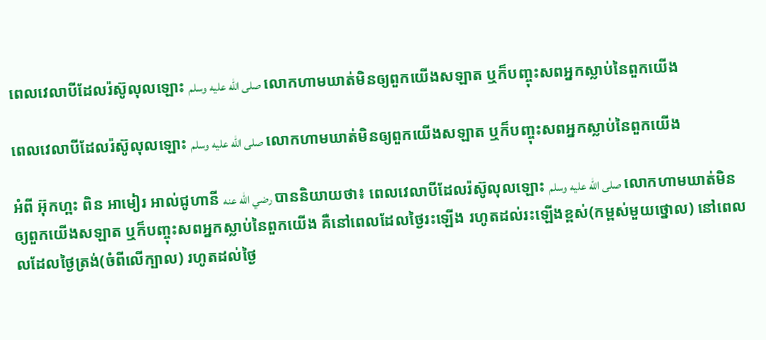ពេលវេលាបីដែលរ៉ស៊ូលុលឡោះ صلى الله عليه وسلم លោកហាមឃាត់មិនឲ្យពួកយើងសឡាត ឬក៏បញ្ចុះសពអ្នកស្លាប់នៃពួកយើង

ពេលវេលាបីដែលរ៉ស៊ូលុលឡោះ صلى الله عليه وسلم លោកហាមឃាត់មិនឲ្យពួកយើងសឡាត ឬក៏បញ្ចុះសពអ្នកស្លាប់នៃពួកយើង

អំពី អ៊ុកហ្ពះ ពិន អាមៀរ អាល់ជូហានី رضي الله عنه បាននិយាយថា៖ ពេលវេលាបីដែលរ៉ស៊ូលុលឡោះ صلى الله عليه وسلم លោកហាមឃាត់មិនឲ្យពួកយើងសឡាត ឬក៏បញ្ចុះសពអ្នកស្លាប់នៃពួកយើង គឺនៅពេលដែលថ្ងៃរះឡើង រហូតដល់រះឡើងខ្ពស់(កម្ពស់មួយថ្នោល) នៅពេលលដែលថ្ងៃត្រង់(ចំពីលើក្បាល) រហូតដល់ថ្ងៃ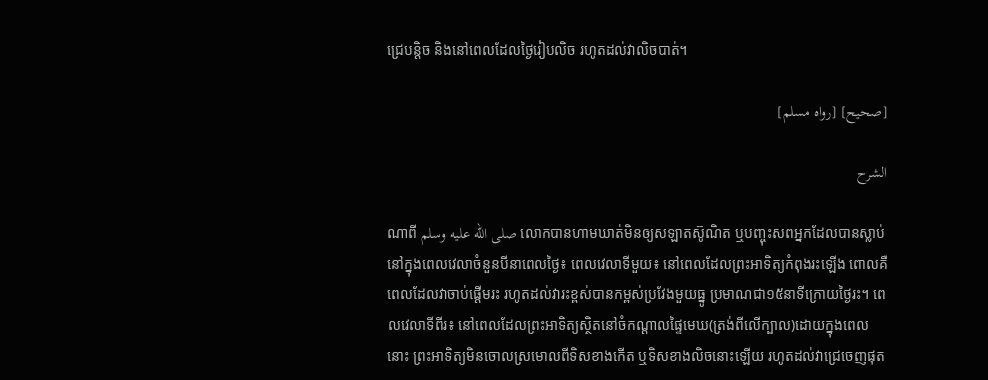ជ្រេបន្តិច និងនៅពេលដែលថ្ងៃរៀបលិច រហូតដល់វាលិចបាត់។

[صحيح] [رواه مسلم]

الشرح

ណាពី صلى الله عليه وسلم លោកបានហាមឃាត់មិនឲ្យសឡាតស៊ូណិត ឬបញ្ចុះសពអ្នកដែលបានស្លាប់នៅក្នុងពេលវេលាចំនួនបីនាពេលថ្ងៃ៖ ពេលវេលាទីមួយ៖ នៅពេលដែលព្រះអាទិត្យកំពុងរះឡើង ពោលគឺពេលដែលវាចាប់ផ្តើមរះ រហូតដល់វារះខ្ពស់បានកម្ពស់ប្រវែងមួយធ្នូ ប្រមាណជា១៥នាទីក្រោយថ្ងៃរះ។ ពេលវេលាទីពីរ៖ នៅពេលដែលព្រះអាទិត្យស្ថិតនៅចំកណ្តាលផ្ទៃមេឃ(ត្រង់ពីលើក្បាល)ដោយក្នុងពេលនោះ ព្រះអាទិត្យមិនចោលស្រមោលពីទិសខាងកើត ឬទិសខាងលិចនោះឡើយ រហូតដល់វាជ្រេចេញផុត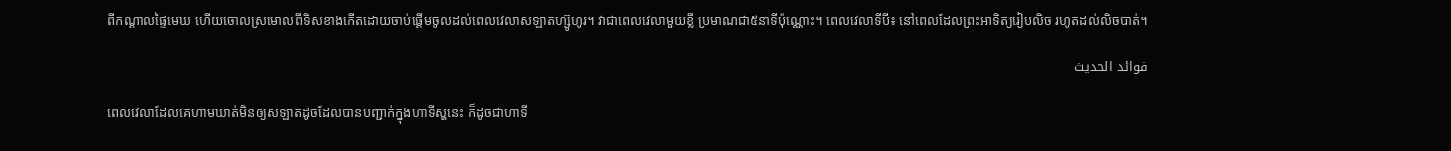ពីកណ្តាលផ្ទៃមេឃ ហើយចោលស្រមោលពីទិសខាងកើតដោយចាប់ផ្តើមចូលដល់ពេលវេលាសឡាតហ្ស៊ូហូរ។ វាជាពេលវេលាមួយខ្លី ប្រមាណជា៥នាទីប៉ុណ្ណោះ។ ពេលវេលាទីបី៖ នៅពេលដែលព្រះអាទិត្យរៀបលិច រហូតដល់លិចបាត់។

فوائد الحديث

ពេលវេលាដែលគេហាមឃាត់មិនឲ្យសឡាតដូចដែលបានបញ្ជាក់ក្នុងហាទីស្ហនេះ ក៏ដូចជាហាទី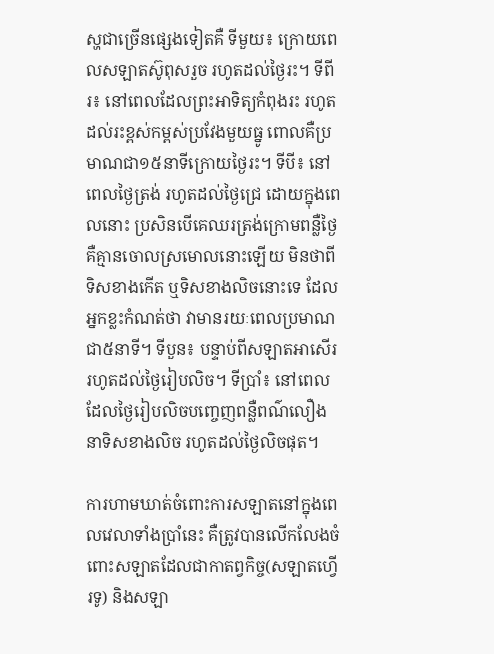ស្ហជាច្រើនផ្សេងទៀតគឺ ទីមួយ៖ ក្រោយពេលសឡាតស៊ូពុសរួច រហូតដល់ថ្ងៃរះ។ ទីពីរ៖ នៅពេលដែលព្រះអាទិត្យកំពុងរះ រហូតដល់រះខ្ពស់កម្ពស់ប្រវែងមួយធ្នូ ពោលគឺប្រមាណជា១៥នាទីក្រោយថ្ងៃរះ។ ទីបី៖ នៅពេលថ្ងៃត្រង់ រហូតដល់ថ្ងៃជ្រេ ដោយក្នុងពេលនោះ ប្រសិនបើគេឈរត្រង់ក្រោមពន្លឺថ្ងៃ គឺគ្មានចោលស្រមោលនោះឡើយ មិនថាពីទិសខាងកើត ឬទិសខាងលិចនោះទេ ដែលអ្នកខ្លះកំណត់ថា វាមានរយៈពេលប្រមាណជា៥នាទី។ ទីបួន៖ បន្ទាប់ពីសឡាតអាសើរ រហូតដល់ថ្ងៃរៀបលិច។ ទីប្រាំ៖ នៅពេលដែលថ្ងៃរៀបលិចបញ្ចេញពន្លឺពណ៌លឿងនាទិសខាងលិច រហូតដល់ថ្ងៃលិចផុត។

ការហាមឃាត់ចំពោះការសឡាតនៅក្នុងពេលវេលាទាំងប្រាំនេះ គឺត្រូវបានលើកលែងចំពោះសឡាតដែលជាកាតព្វកិច្ច(សឡាតហ្វើរទូ) និងសឡា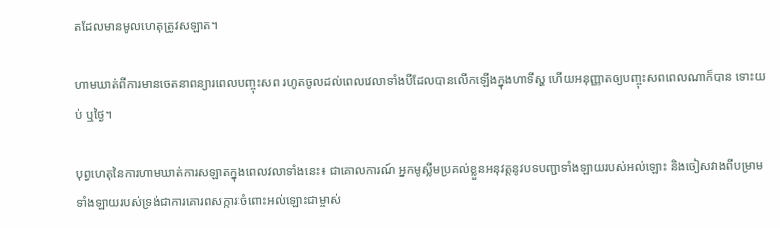តដែលមានមូលហេតុត្រូវសឡាត។

ហាមឃាត់ពីការមានចេតនាពន្យារពេលបញ្ចុះសព រហូតចូលដល់ពេលវេលាទាំងបីដែលបានលើកឡើងក្នុងហាទីស្ហ ហើយអនុញ្ញាតឲ្យបញ្ចុះសពពេលណាក៏បាន ទោះយប់ ឬថ្ងៃ។

បុព្វហេតុនៃការហាមឃាត់ការសឡាតក្នុងពេលវលាទាំងនេះ៖ ជាគោលការណ៍ អ្នកមូស្លីមប្រគល់ខ្លួនអនុវត្តនូវបទបញ្ជាទាំងឡាយរបស់អល់ឡោះ និងចៀសវាងពីបម្រាមទាំងឡាយរបស់ទ្រង់ជាការគោរពសក្ការៈចំពោះអល់ឡោះជាម្ចាស់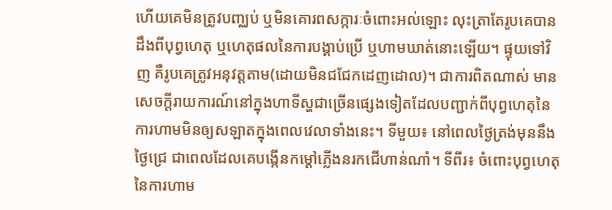ហើយគេមិនត្រូវបញ្ឈប់ ឬមិនគោរពសក្ការៈចំពោះអល់ឡោះ លុះត្រាតែរូបគេបានដឹងពីបុព្វហេតុ ឬហេតុផលនៃការបង្គាប់ប្រើ ឬហាមឃាត់នោះឡើយ។ ផ្ទុយទៅវិញ គឺរូបគេត្រូវអនុវត្តតាម(ដោយមិនជជែកដេញដោល)។ ជាការពិតណាស់ មានសេចក្តីរាយការណ៍នៅក្នុងហាទីស្ហជាច្រើនផ្សេងទៀតដែលបញ្ជាក់ពីបុព្វហេតុនៃការហាមមិនឲ្យសឡាតក្នុងពេលវេលាទាំងនេះ។ ទីមួយ៖ នៅពេលថ្ងៃត្រង់មុននឹងថ្ងៃជ្រេ ជាពេលដែលគេបង្កើនកម្តៅភ្លើងនរកជើហាន់ណាំ។ ទីពីរ៖ ចំពោះបុព្វហេតុនៃការហាម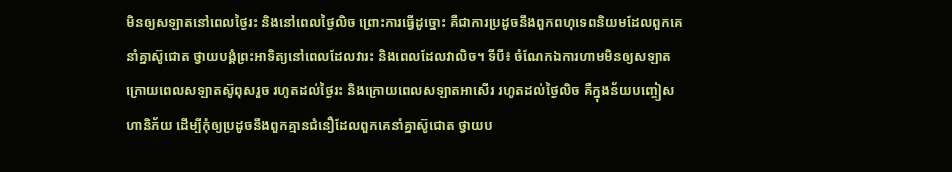មិនឲ្យសឡាតនៅពេលថ្ងៃរះ និងនៅពេលថ្ងៃលិច ព្រោះការធ្វើដូច្នោះ គឺជាការប្រដូចនឹងពួកពហុទេពនិយមដែលពួកគេនាំគ្នាស៊ូជោត ថ្វាយបង្គំព្រះអាទិត្យនៅពេលដែលវារះ និងពេលដែលវាលិច។ ទីបី៖ ចំណែកឯការហាមមិនឲ្យសឡាតក្រោយពេលសឡាតស៊ូពុសរួច រហូតដល់ថ្ងៃរះ និងក្រោយពេលសឡាតអាសើរ រហូតដល់ថ្ងៃលិច គឺក្នុងន័យបញ្ចៀសហានិភ័យ ដើម្បីកុំឲ្យប្រដូចនឹងពួកគ្មានជំនឿដែលពួកគេនាំគ្នាស៊ូជោត ថ្វាយប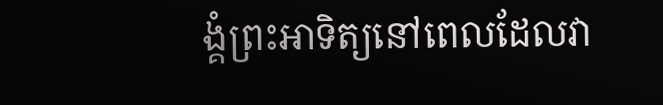ង្គំព្រះអាទិត្យនៅពេលដែលវា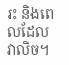រះ និងពេលដែលវាលិច។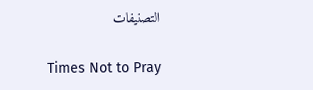التصنيفات

Times Not to Pray